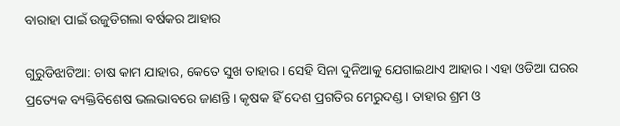ବାରାହା ପାଇଁ ଉଜୁଡିଗଲା ବର୍ଷକର ଆହାର

ଗୁରୁଡିଝାଟିଆ: ଚାଷ କାମ ଯାହାର, କେତେ ସୁଖ ତାହାର। ସେହି ସିନା ଦୁନିଆକୁ ଯେଗାଇଥାଏ ଆହାର। ଏହା ଓଡିଆ ଘରର ପ୍ରତ୍ୟେକ ବ୍ୟକ୍ତିବିଶେଷ ଭଲଭାବରେ ଜାଣନ୍ତି। କୃଷକ ହିଁ ଦେଶ ପ୍ରଗତିର ମେରୁଦଣ୍ଡ। ତାହାର ଶ୍ରମ ଓ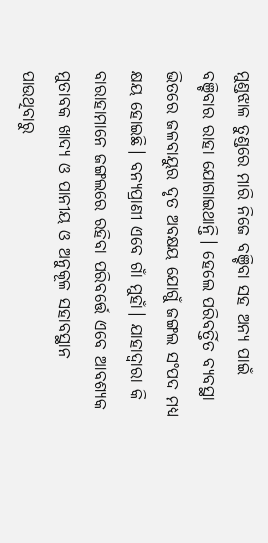ମୁଣ୍ଡଝାଳ ତୁଣ୍ଡରେ ମାରି ନିଜେ ବଞ୍ଚିବା ସହ ଅନ୍ୟ ପାଇଁ ବଞ୍ଚିବାର ରାହା ଯୋଗାଇଥାନ୍ତି। ହେଲେ ପରିବର୍ତ୍ତିତ ବ୍ୟବସ୍ଥା ଭିତରେ ଜଳବାୟୁର ଦୃତ ଅବକ୍ଷୟ ଯୋଗୁଁ ଜଙ୍ଗଲ ସଂପଦ ମଧ୍ୟ କ୍ଷୟ ହୋଇଛି। ବନ୍ୟପ୍ରାଣୀ ଏବେ ଗାଁ ମୁହାଁ। ଯାହାଦ୍ୱାରା କି ବାରାହାମାନେ ଜଙ୍ଗଲରେ ରହିବା ପରିବର୍ତ୍ତେ ଏବେ ଆବଶ୍ୟକ ମୁତାବକ ଖାଦ୍ୟ ଓ ପାନୀୟ ଓ ଅନୁକୂଳ ସହାବସ୍ଥାନ ପାଉଥିବାରୁ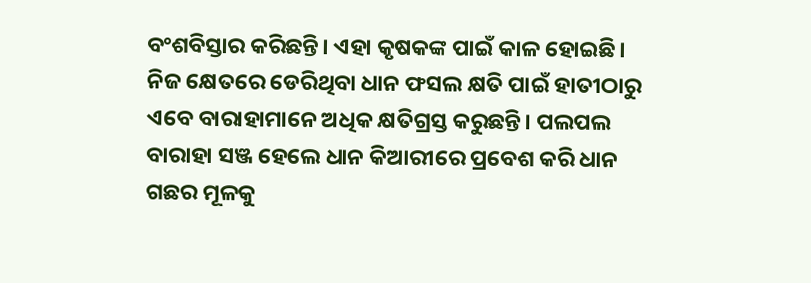ବଂଶବିସ୍ତାର କରିଛନ୍ତି। ଏହା କୃଷକଙ୍କ ପାଇଁ କାଳ ହୋଇଛି। ନିଜ କ୍ଷେତରେ ଡେରିଥିବା ଧାନ ଫସଲ କ୍ଷତି ପାଇଁ ହାତୀଠାରୁ ଏବେ ବାରାହାମାନେ ଅଧିକ କ୍ଷତିଗ୍ରସ୍ତ କରୁଛନ୍ତି। ପଲପଲ ବାରାହା ସଞ୍ଜ ହେଲେ ଧାନ କିଆରୀରେ ପ୍ରବେଶ କରି ଧାନ ଗଛର ମୂଳକୁ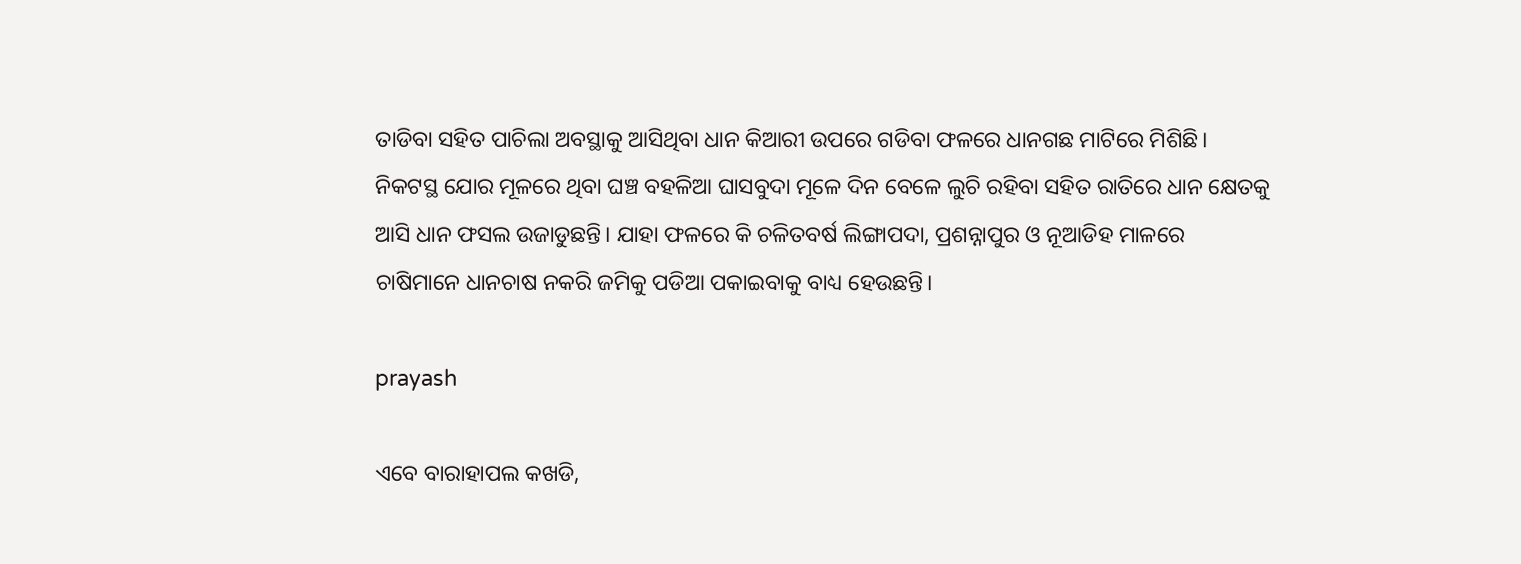ତାଡିବା ସହିତ ପାଚିଲା ଅବସ୍ଥାକୁ ଆସିଥିବା ଧାନ କିଆରୀ ଉପରେ ଗଡିବା ଫଳରେ ଧାନଗଛ ମାଟିରେ ମିଶିଛି। ନିକଟସ୍ଥ ଯୋର ମୂଳରେ ଥିବା ଘଞ୍ଚ ବହଳିଆ ଘାସବୁଦା ମୂଳେ ଦିନ ବେଳେ ଲୁଚି ରହିବା ସହିତ ରାତିରେ ଧାନ କ୍ଷେତକୁ ଆସି ଧାନ ଫସଲ ଉଜାଡୁଛନ୍ତି। ଯାହା ଫଳରେ କି ଚଳିତବର୍ଷ ଲିଙ୍ଗାପଦା, ପ୍ରଶନ୍ନାପୁର ଓ ନୂଆଡିହ ମାଳରେ ଚାଷିମାନେ ଧାନଚାଷ ନକରି ଜମିକୁ ପଡିଆ ପକାଇବାକୁ ବାଧ୍ୟ ହେଉଛନ୍ତି।

prayash

ଏବେ ବାରାହାପଲ କଖଡି,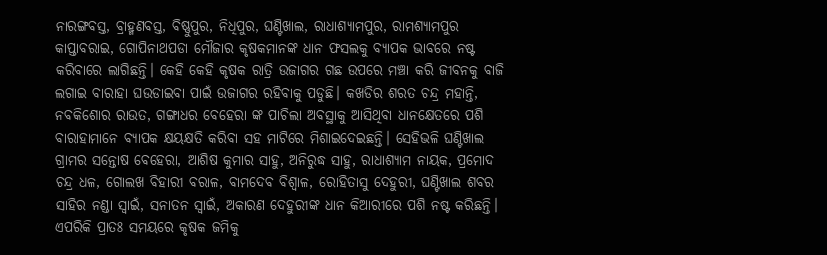ନାରଙ୍ଗବସ୍ତ, ବ୍ରାହ୍ମଣବସ୍ତ, ବିଷ୍ଣୁପୁର, ନିଧିପୁର, ଘଣ୍ଟିଖାଲ, ରାଧାଶ୍ୟାମପୁର, ରାମଶ୍ୟାମପୁର କାପ୍ତାବରାଇ, ଗୋପିନାଥପଡା ମୌଜାର କୃଷକମାନଙ୍କ ଧାନ ଫସଲକୁ ବ୍ୟାପକ ଭାବରେ ନଷ୍ଟ କରିବାରେ ଲାଗିଛନ୍ତି। କେହି କେହି କୃଷକ ରାତ୍ରି ଉଜାଗର ଗଛ ଉପରେ ମଞ୍ଚା କରି ଜୀବନକୁ ବାଜି ଲଗାଇ ବାରାହା ଘଉଡାଇବା ପାଇଁ ଉଜାଗର ରହିବାକୁ ପଡୁଛି। କଖଡିର ଶରତ ଚନ୍ଦ୍ର ମହାନ୍ତି, ନବକିଶୋର ରାଉତ, ଗଙ୍ଗାଧର ବେହେରା ଙ୍କ ପାଚିଲା ଅବସ୍ଥାକୁ ଆସିଥିବା ଧାନକ୍ଷେତରେ ପଶି ବାରାହାମାନେ ବ୍ୟାପକ କ୍ଷୟକ୍ଷତି କରିବା ସହ ମାଟିରେ ମିଶାଇଦେଇଛନ୍ତି। ସେହିଭଳି ଘଣ୍ଟିଖାଲ ଗ୍ରାମର ସନ୍ତୋଷ ବେହେରା, ଆଶିଷ କୁମାର ସାହୁ, ଅନିରୁଦ୍ଧ ସାହୁ, ରାଧାଶ୍ୟାମ ନାୟକ, ପ୍ରମୋଦ ଚନ୍ଦ୍ର ଧଳ, ଗୋଲଖ ବିହାରୀ ବରାଳ, ବାମଦେବ ବିଶ୍ୱାଳ, ରୋହିତାସୁ ଦେହୁରୀ, ଘଣ୍ଟିଖାଲ ଶବର ସାହିର ନଣ୍ଡା ସ୍ୱାଇଁ, ସନାତନ ସ୍ୱାଇଁ, ଅକାରଣ ଦେହୁରୀଙ୍କ ଧାନ କିଆରୀରେ ପଶି ନଷ୍ଟ କରିଛନ୍ତି। ଏପରିକି ପ୍ରାତଃ ସମୟରେ କୃଷକ ଜମିକୁ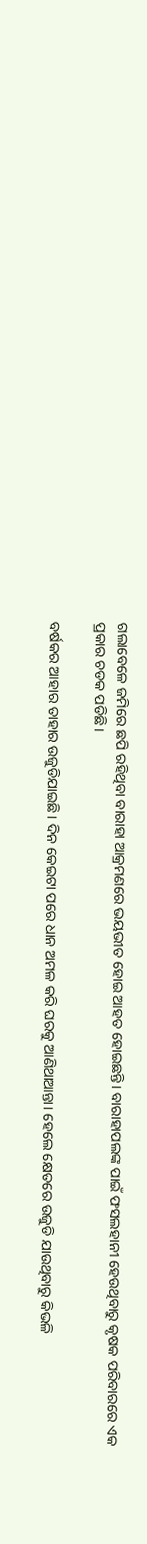ଗଲାବେଳେ ଜମିରେ ଛପି ରହିଥିବା ବାରାହା ଆକ୍ରମଣରେ ଭୟଭୀତ ହୋଇ ଆହତ ହୋଇଛନ୍ତି। ବାରାହାପଲଙ୍କ ପାଇଁ ଫସଲହାନୀ ହେଉଥିବାରୁ କୃଷକ ପରିବାରରେ ଏକ ପ୍ରକାର ଚଡକ ପଡିଛି।

ବର୍ଷକର ଆହାର ତାହାର ଉଜୁଡିଯାଇଛି। ଦିନ କେଇଟା ପରେ ଧାନ ଅମଳ କରି ଘରକୁ ଆଣିଥାଆନ୍ତା। ହେଲେ କ୍ଷେତରେ ଉଜୁଡି ଯାଉଥିବାରୁ କିଭଳି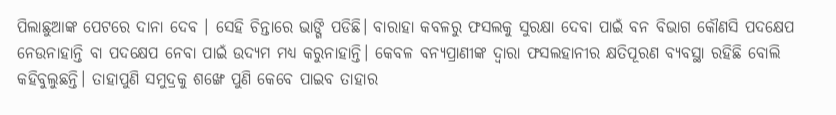ପିଲାଛୁଆଙ୍କ ପେଟରେ ଦାନା ଦେବ । ସେହି ଚିନ୍ତାରେ ଭାଙ୍ଗି ପଡିଛି। ବାରାହା କବଳରୁ ଫସଲକୁ ସୁରକ୍ଷା ଦେବା ପାଇଁ ବନ ବିଭାଗ କୌଣସି ପଦକ୍ଷେପ ନେଉନାହାନ୍ତି ବା ପଦକ୍ଷେପ ନେବା ପାଇଁ ଉଦ୍ୟମ ମଧ୍ୟ କରୁନାହାନ୍ତି। କେବଳ ବନ୍ୟପ୍ରାଣୀଙ୍କ ଦ୍ୱାରା ଫସଲହାନୀର କ୍ଷତିପୂରଣ ବ୍ୟବସ୍ଥା ରହିଛି ବୋଲି କହିବୁଲୁଛନ୍ତି। ତାହାପୁଣି ସମୁଦ୍ରକୁ ଶଙ୍ଖେ ପୁଣି କେବେ ପାଇବ ତାହାର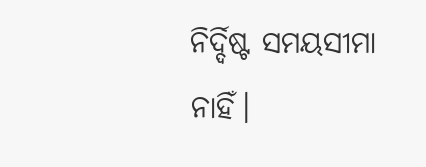ନିର୍ଦ୍ଦିଷ୍ଟ ସମୟସୀମା ନାହିଁ।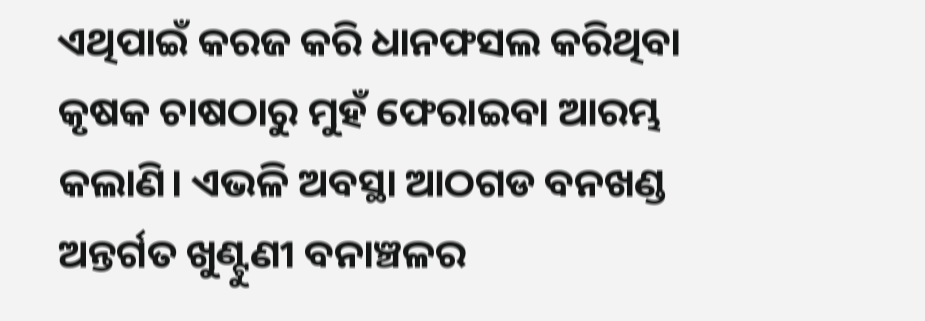ଏଥିପାଇଁ କରଜ କରି ଧାନଫସଲ କରିଥିବା କୃଷକ ଚାଷଠାରୁ ମୁହଁ ଫେରାଇବା ଆରମ୍ଭ କଲାଣି। ଏଭଳି ଅବସ୍ଥା ଆଠଗଡ ବନଖଣ୍ଡ ଅନ୍ତର୍ଗତ ଖୁଣ୍ଟୁଣୀ ବନାଞ୍ଚଳର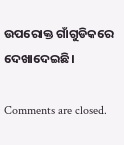ଉପରୋକ୍ତ ଗାଁଗୁଡିକରେ ଦେଖାଦେଇଛି।

Comments are closed.